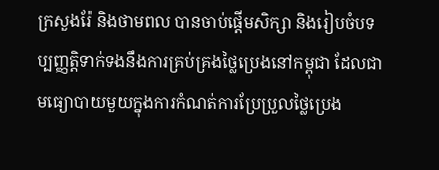ក្រសួងរ៉ែ និងថាមពល បានចាប់ផ្ដើមសិក្សា និងរៀបចំបទប្បញ្ញត្តិទាក់ទងនឹងការគ្រប់គ្រងថ្លៃប្រេងនៅកម្ពុជា ដែលជាមធ្យោបាយមួយក្នុងការកំណត់ការប្រែប្រួលថ្លៃប្រេង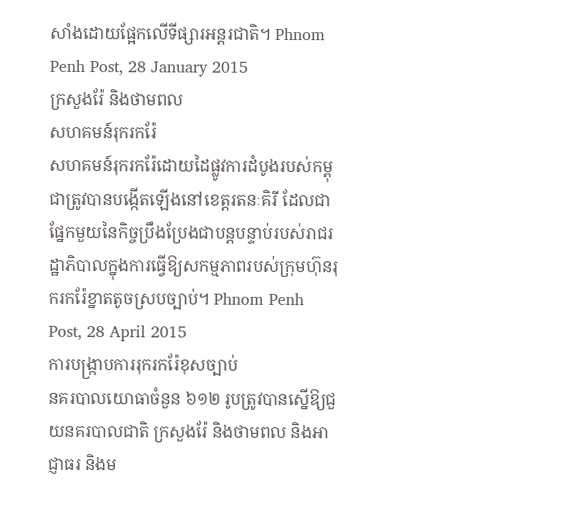សាំងដោយផ្អែកលើទីផ្សារអន្តរជាតិ។ Phnom Penh Post, 28 January 2015
ក្រសួងរ៉ែ និងថាមពល
សហគមន៍រុករករ៉ែ
សហគមន៍រុករករ៉ែដោយដៃផ្លូវការដំបូងរបស់កម្ពុជាត្រូវបានបង្កើតឡើងនៅខេត្តរតនៈគិរី ដែលជាផ្នែកមួយនៃកិច្ចប្រឹងប្រែងជាបន្តបន្ទាប់របស់រាជរដ្ឋាភិបាលក្នុងការធ្វើឱ្យសកម្មភាពរបស់ក្រុមហ៊ុនរុករករ៉ែខ្នាតតូចស្របច្បាប់។ Phnom Penh Post, 28 April 2015
ការបង្ក្រាបការរុករករ៉ែខុសច្បាប់
នគរបាលយោធាចំនួន ៦១២ រូបត្រូវបានស្នើឱ្យជួយនគរបាលជាតិ ក្រសួងរ៉ែ និងថាមពល និងអាជ្ញាធរ និងម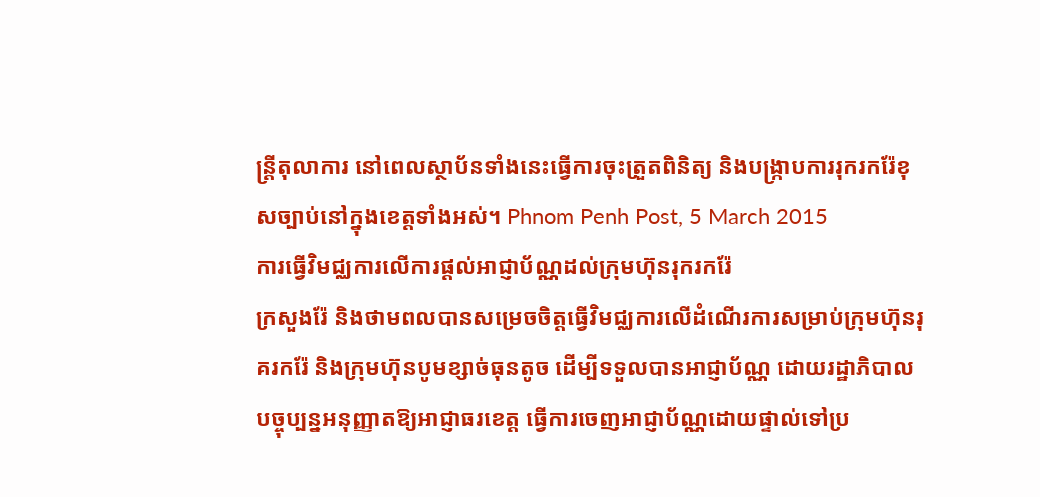ន្ត្រីតុលាការ នៅពេលស្ថាប័នទាំងនេះធ្វើការចុះត្រួតពិនិត្យ និងបង្ក្រាបការរុករករ៉ែខុសច្បាប់នៅក្នុងខេត្តទាំងអស់។ Phnom Penh Post, 5 March 2015
ការធ្វើវិមជ្ឈការលើការផ្ដល់អាជ្ញាប័ណ្ណដល់ក្រុមហ៊ុនរុករករ៉ែ
ក្រសួងរ៉ែ និងថាមពលបានសម្រេចចិត្តធ្វើវិមជ្ឈការលើដំណើរការសម្រាប់ក្រុមហ៊ុនរុគរករ៉ែ និងក្រុមហ៊ុនបូមខ្សាច់ធុនតូច ដើម្បីទទួលបានអាជ្ញាប័ណ្ណ ដោយរដ្ឋាភិបាលបច្ចុប្បន្នអនុញ្ញាតឱ្យអាជ្ញាធរខេត្ត ធ្វើការចេញអាជ្ញាប័ណ្ណដោយផ្ទាល់ទៅប្រ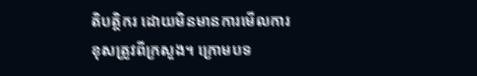តិបត្តិករ ដោយមិនមានការមើលការខុសត្រូវពីក្រសួង។ ក្រោមបទ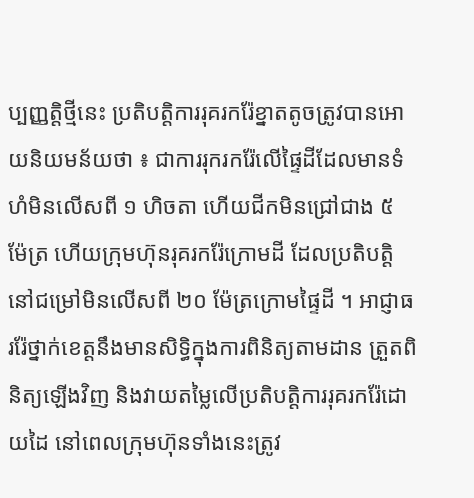ប្បញ្ញត្តិថ្មីនេះ ប្រតិបត្តិការរុគរករ៉ែខ្នាតតូចត្រូវបានអោយនិយមន័យថា ៖ ជាការរុករករ៉ែលើផ្ទៃដីដែលមានទំហំមិនលើសពី ១ ហិចតា ហើយជីកមិនជ្រៅជាង ៥ ម៉ែត្រ ហើយក្រុមហ៊ុនរុគរករ៉ែក្រោមដី ដែលប្រតិបត្តិនៅជម្រៅមិនលើសពី ២០ ម៉ែត្រក្រោមផ្ទៃដី ។ អាជ្ញាធររ៉ែថ្នាក់ខេត្តនឹងមានសិទ្ធិក្នុងការពិនិត្យតាមដាន ត្រួតពិនិត្យឡើងវិញ និងវាយតម្លៃលើប្រតិបត្តិការរុគរករ៉ែដោយដៃ នៅពេលក្រុមហ៊ុនទាំងនេះត្រូវ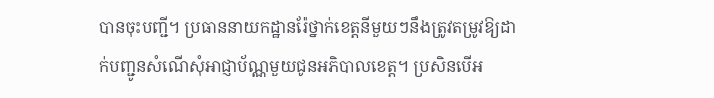បានចុះបញ្ជី។ ប្រធាននាយកដ្ឋានរ៉ែថ្នាក់ខេត្តនីមួយៗនឹងត្រូវតម្រូវឱ្យដាក់បញ្ជូនសំណើសុំអាជ្ញាប័ណ្ណមួយជូនអភិបាលខេត្ត។ ប្រសិនបើអ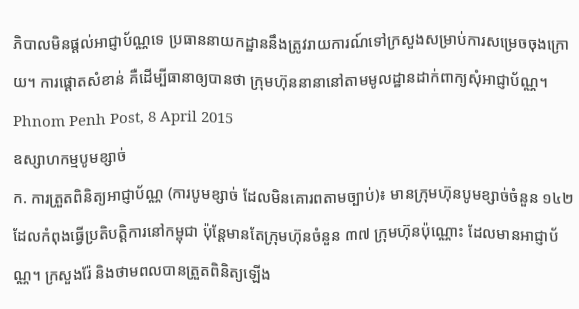ភិបាលមិនផ្ដល់អាជ្ញាប័ណ្ណទេ ប្រធាននាយកដ្ឋាននឹងត្រូវរាយការណ៍ទៅក្រសួងសម្រាប់ការសម្រេចចុងក្រោយ។ ការផ្ដោតសំខាន់ គឺដើម្បីធានាឲ្យបានថា ក្រុមហ៊ុននានានៅតាមមូលដ្ឋានដាក់ពាក្យសុំអាជ្ញាប័ណ្ណ។ Phnom Penh Post, 8 April 2015
ឧស្សាហកម្មបូមខ្សាច់
ក. ការត្រួតពិនិត្យអាជ្ញាប័ណ្ណ (ការបូមខ្សាច់ ដែលមិនគោរពតាមច្បាប់)៖ មានក្រុមហ៊ុនបូមខ្សាច់ចំនួន ១៤២ ដែលកំពុងធ្វើប្រតិបត្តិការនៅកម្ពុជា ប៉ុន្តែមានតែក្រុមហ៊ុនចំនួន ៣៧ ក្រុមហ៊ុនប៉ុណ្ណោះ ដែលមានអាជ្ញាប័ណ្ណ។ ក្រសួងរ៉ែ និងថាមពលបានត្រួតពិនិត្យឡើង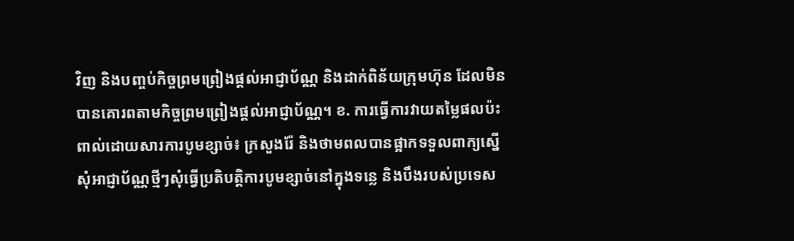វិញ និងបញ្ចប់កិច្ចព្រមព្រៀងផ្ដល់អាជ្ញាប័ណ្ណ និងដាក់ពិន័យក្រុមហ៊ុន ដែលមិនបានគោរពតាមកិច្ចព្រមព្រៀងផ្ដល់អាជ្ញាប័ណ្ណ។ ខ. ការធ្វើការវាយតម្លៃផលប៉ះពាល់ដោយសារការបូមខ្សាច់៖ ក្រសួងរ៉ែ និងថាមពលបានផ្អាកទទួលពាក្យស្នើសុំអាជ្ញាប័ណ្ណថ្មីៗសុំធ្វើប្រតិបត្តិការបូមខ្សាច់នៅក្នុងទន្លេ និងបឹងរបស់ប្រទេស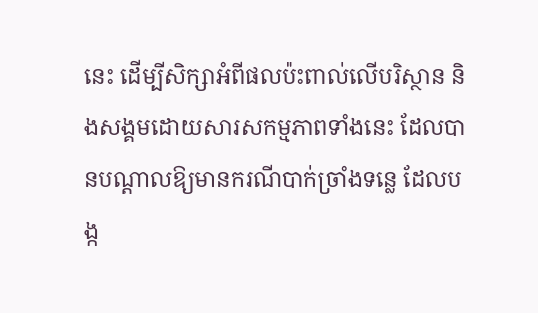នេះ ដើម្បីសិក្សាអំពីផលប៉ះពាល់លើបរិស្ថាន និងសង្គមដោយសារសកម្មភាពទាំងនេះ ដែលបានបណ្ដាលឱ្យមានករណីបាក់ច្រាំងទន្លេ ដែលបង្ក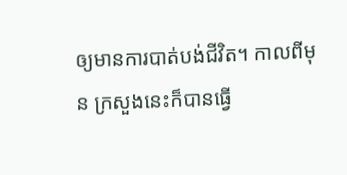ឲ្យមានការបាត់បង់ជីវិត។ កាលពីមុន ក្រសួងនេះក៏បានធ្វើ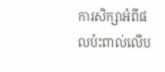ការសិក្សាអំពីផលប៉ះពាល់លើប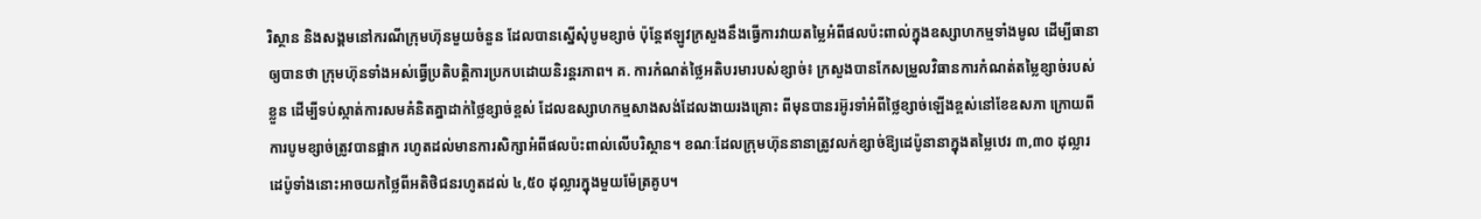រិស្ថាន និងសង្គមនៅករណីក្រុមហ៊ុនមួយចំនួន ដែលបានស្នើសុំបូមខ្សាច់ ប៉ុន្តែឥឡូវក្រសួងនឹងធ្វើការវាយតម្លៃអំពីផលប៉ះពាល់ក្នុងឧស្សាហកម្មទាំងមូល ដើម្បីធានាឲ្យបានថា ក្រុមហ៊ុនទាំងអស់ធ្វើប្រតិបត្តិការប្រកបដោយនិរន្តរភាព។ គ. ការកំណត់ថ្លៃអតិបរមារបស់ខ្សាច់៖ ក្រសួងបានកែសម្រួលវិធានការកំណត់តម្លៃខ្សាច់របស់ខ្លួន ដើម្បីទប់ស្កាត់ការសមគំនិតគ្នាដាក់ថ្លៃខ្សាច់ខ្ពស់ ដែលឧស្សាហកម្មសាងសង់ដែលងាយរងគ្រោះ ពីមុនបានរអ៊ូរទាំអំពីថ្លៃខ្សាច់ឡើងខ្ពស់នៅខែឧសភា ក្រោយពីការបូមខ្សាច់ត្រូវបានផ្អាក រហូតដល់មានការសិក្សាអំពីផលប៉ះពាល់លើបរិស្ថាន។ ខណៈដែលក្រុមហ៊ុននានាត្រូវលក់ខ្សាច់ឱ្យដេប៉ូនានាក្នុងតម្លៃឋេរ ៣,៣០ ដុល្លារ ដេប៉ូទាំងនោះអាចយកថ្លៃពីអតិថិជនរហូតដល់ ៤,៥០ ដុល្លារក្នុងមួយម៉ែត្រគូប។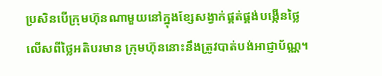ប្រសិនបើក្រុមហ៊ុនណាមួយនៅក្នុងខ្សែសង្វាក់ផ្គត់ផ្គង់បង្កើនថ្លៃលើសពីថ្លៃអតិបរមាន ក្រុមហ៊ុននោះនឹងត្រូវបាត់បង់អាជ្ញាប័ណ្ណ។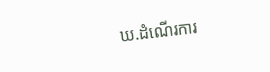ឃ.ដំណើរការ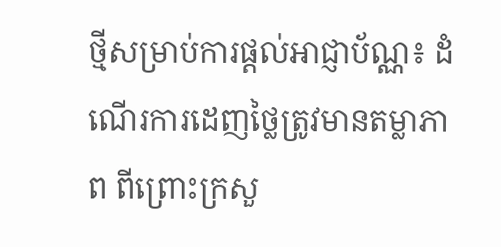ថ្មីសម្រាប់ការផ្ដល់អាជ្ញាប័ណ្ណ៖ ដំណើរការដេញថ្លៃត្រូវមានតម្លាភាព ពីព្រោះក្រសួ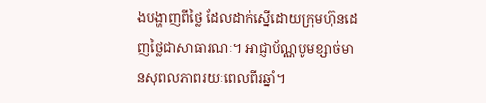ងបង្ហាញពីថ្លៃ ដែលដាក់ស្នើដោយក្រុមហ៊ុនដេញថ្លៃជាសាធារណៈ។ អាជ្ញាប័ណ្ណបូមខ្សាច់មានសុពលភាពរយៈពេលពីរឆ្នាំ។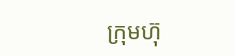ក្រុមហ៊ុ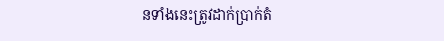នទាំងនេះត្រូវដាក់ប្រាក់តំ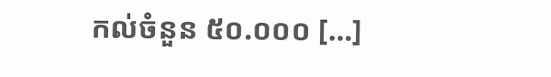កល់ចំនួន ៥០.០០០ […]